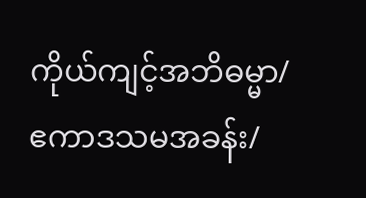ကိုယ်ကျင့်အဘိဓမ္မာ/ဧကာဒသမအခန်း/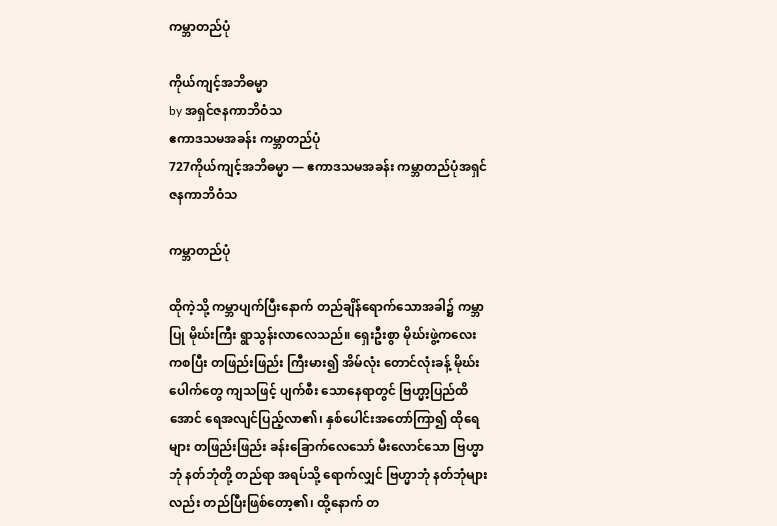ကမ္ဘာတည်ပုံ

ကိုယ်ကျင့်အဘိဓမ္မာ
by အရှင်ဇနကာဘိဝံသ
ဧကာဒသမအခန်း ကမ္ဘာတည်ပုံ
727ကိုယ်ကျင့်အဘိဓမ္မာ — ဧကာဒသမအခန်း ကမ္ဘာတည်ပုံအရှင်ဇနကာဘိဝံသ

ကမ္ဘာတည်ပုံ

ထိုကဲ့သို့ ကမ္ဘာပျက်ပြီးနောက် တည်ချိန်ရောက်သောအခါ၌ ကမ္ဘာပြု မိုဃ်းကြီး ရွာသွန်းလာလေသည်။ ရှေးဦးစွာ မိုဃ်းဖွဲ့ကလေးကစပြီး တဖြည်းဖြည်း ကြီးမား၍ အိမ်လုံး တောင်လုံးခန့် မိုဃ်းပေါက်တွေ ကျသဖြင့် ပျက်စီး သောနေရာတွင် ဗြဟ္မာ့ပြည်ထိအောင် ရေအလျင်ပြည့်လာ၏၊ နှစ်ပေါင်းအတော်ကြာ၍ ထိုရေများ တဖြည်းဖြည်း ခန်းခြောက်လေသော် မီးလောင်သော ဗြဟ္မာဘုံ နတ်ဘုံတို့ တည်ရာ အရပ်သို့ ရောက်လျှင် ဗြဟ္မာဘုံ နတ်ဘုံများလည်း တည်ပြီးဖြစ်တော့၏၊ ထို့နောက် တ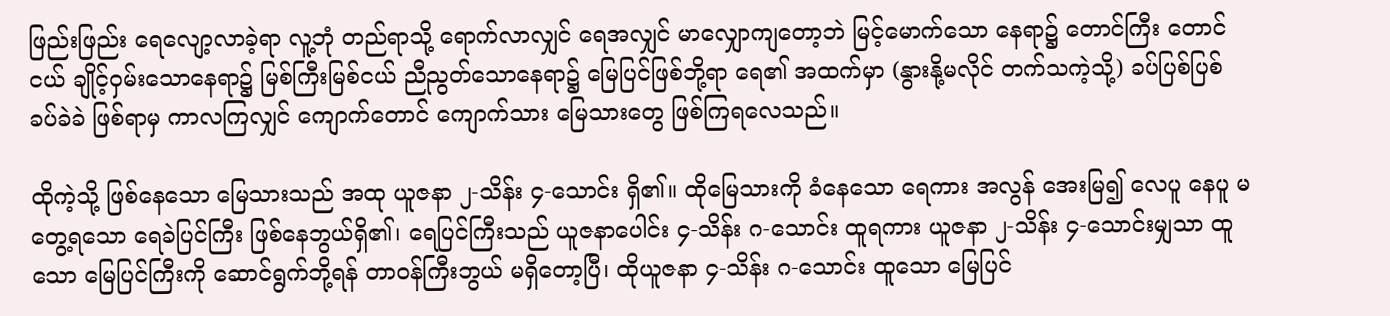ဖြည်းဖြည်း ရေလျော့လာခဲ့ရာ လူ့ဘုံ တည်ရာသို့ ရောက်လာလျှင် ရေအလျှင် မာလျှောကျတော့ဘဲ မြင့်မောက်သော နေရာ၌ တောင်ကြီး တောင်ငယ် ချိုင့်ဝှမ်းသောနေရာ၌ မြစ်ကြီးမြစ်ငယ် ညီညွတ်သောနေရာ၌ မြေပြင်ဖြစ်ဘို့ရာ ရေ၏ အထက်မှာ (နွားနို့မလိုင် တက်သကဲ့သို့) ခပ်ပြစ်ပြစ် ခပ်ခဲခဲ ဖြစ်ရာမှ ကာလကြလျှင် ကျောက်တောင် ကျောက်သား မြေသားတွေ ဖြစ်ကြရလေသည်။

ထိုကဲ့သို့ ဖြစ်နေသော မြေသားသည် အထု ယူဇနာ ၂-သိန်း ၄-သောင်း ရှိ၏။ ထိုမြေသားကို ခံနေသော ရေကား အလွန် အေးမြ၍ လေပူ နေပူ မတွေ့ရသော ရေခဲပြင်ကြီး ဖြစ်နေဘွယ်ရှိ၏၊ ရေပြင်ကြီးသည် ယူဇနာပေါင်း ၄-သိန်း ဂ-သောင်း ထူရကား ယူဇနာ ၂-သိန်း ၄-သောင်းမျှသာ ထူသော မြေပြင်ကြီးကို ဆောင်ရွက်ဘို့ရန် တာဝန်ကြီးဘွယ် မရှိတော့ပြီ၊ ထိုယူဇနာ ၄-သိန်း ဂ-သောင်း ထူသော မြေပြင်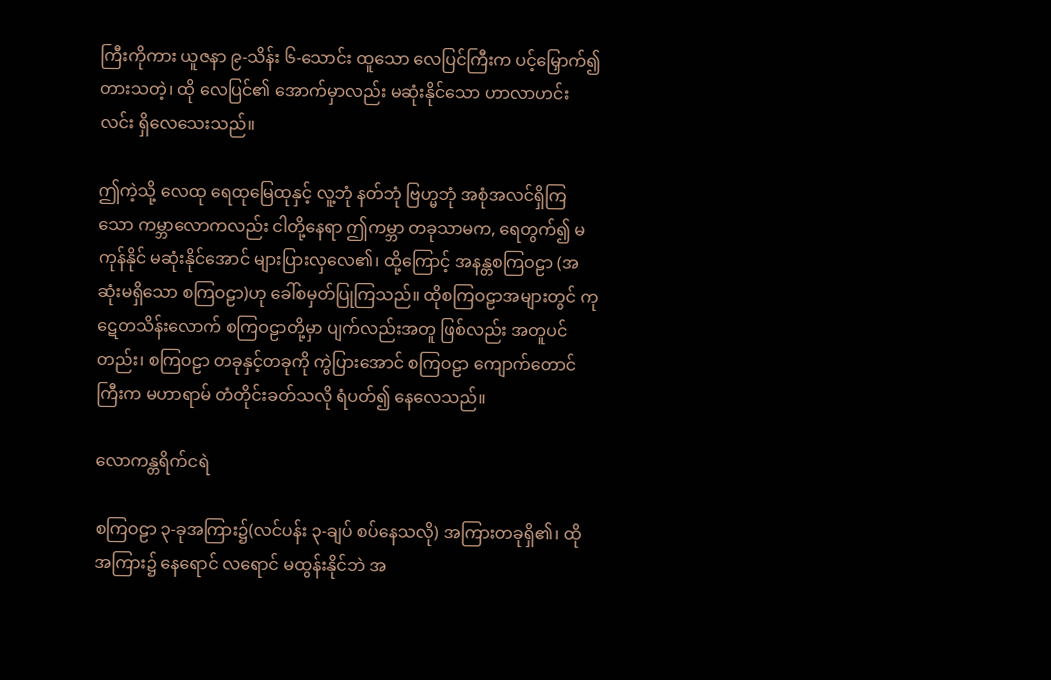ကြီးကိုကား ယူဇနာ ၉-သိန်း ၆-သောင်း ထူသော လေပြင်ကြီးက ပင့်မြှောက်၍ တားသတဲ့၊ ထို လေပြင်၏ အောက်မှာလည်း မဆုံးနိုင်သော ဟာလာဟင်းလင်း ရှိလေသေးသည်။

ဤကဲ့သို့ လေထု ရေထုမြေထုနှင့် လူ့ဘုံ နတ်ဘုံ ဗြဟ္မဘုံ အစုံအလင်ရှိကြသော ကမ္ဘာလောကလည်း ငါတို့နေရာ ဤကမ္ဘာ တခုသာမက, ရေတွက်၍ မကုန်နိုင် မဆုံးနိုင်အောင် များပြားလှလေ၏၊ ထို့ကြောင့် အနန္တစကြဝဠာ (အဆုံးမရှိသော စကြဝဠာ)ဟု ခေါ်စမှတ်ပြုကြသည်။ ထိုစကြဝဠာအများတွင် ကုဋေတသိန်းလောက် စကြဝဠာတို့မှာ ပျက်လည်းအတူ ဖြစ်လည်း အတူပင်တည်း၊ စကြဝဠာ တခုနှင့်တခုကို ကွဲပြားအောင် စကြဝဠာ ကျောက်တောင်ကြီးက မဟာရာမ် တံတိုင်းခတ်သလို ရံပတ်၍ နေလေသည်။

လောကန္တရိက်ငရဲ

စကြဝဠာ ၃-ခုအကြား၌(လင်ပန်း ၃-ချပ် စပ်နေသလို) အကြားတခုရှိ၏၊ ထိုအကြား၌ နေရောင် လရောင် မထွန်းနိုင်ဘဲ အ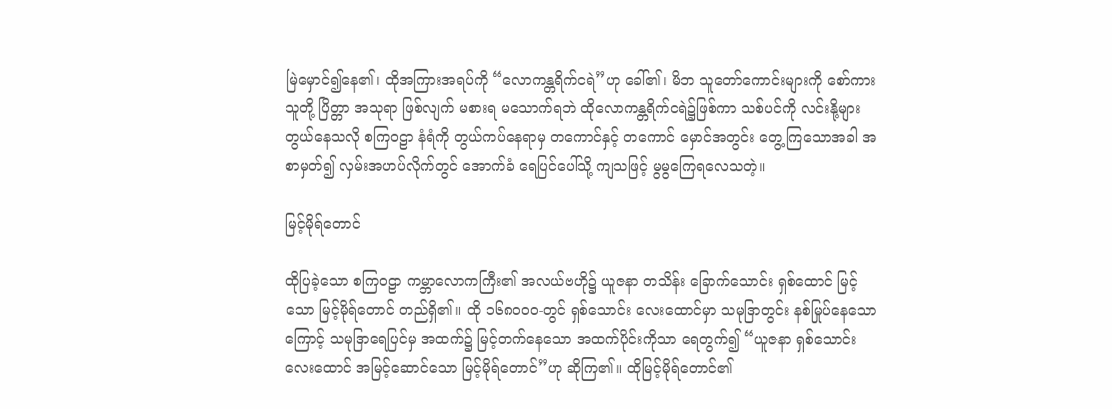မြဲမှောင်၍နေ၏၊ ထိုအကြားအရပ်ကို “လောကန္တရိက်ငရဲ”ဟု ခေါ်၏၊ မိဘ သူတော်ကောင်းများကို စော်ကားသူတို့ ပြိတ္တာ အသုရာ ဖြစ်လျက် မစားရ မသောက်ရဘဲ ထိုလောကန္တရိက်ငရဲ၌ဖြစ်ကာ သစ်ပင်ကို လင်းနို့များ တွယ်နေသလို စကြဝဠာ နံရံကို တွယ်ကပ်နေရာမှ တကောင်နှင့် တကောင် မှောင်အတွင်း တွေ့ကြသောအခါ အစာမှတ်၍ လှမ်းအဟပ်လိုက်တွင် အောက်ခံ ရေပြင်ပေါ်သို့ ကျသဖြင့် မွမွကြေရလေသတဲ့။

မြင့်မိုရ်တောင်

ထိုပြခဲ့သော စကြဝဠာ ကမ္ဘာလောကကြီး၏ အလယ်ဗဟို၌ ယူဇနာ တသိန်း ခြောက်သောင်း ရှစ်ထောင် မြင့်သော မြင့်မိုရ်တောင် တည်ရှိ၏။ ထို ၁၆၈၀၀၀-တွင် ရှစ်သောင်း လေးထောင်မှာ သမုဒြာတွင်း နစ်မြုပ်နေသောကြောင့် သမုဒြာရေပြင်မှ အထက်၌ မြင့်တက်နေသော အထက်ပိုင်းကိုသာ ရေတွက်၍ “ယူဇနာ ရှစ်သောင်း လေးထောင် အမြင့်ဆောင်သော မြင့်မိုရ်တောင်”ဟု ဆိုကြ၏။ ထိုမြင့်မိုရ်တောင်၏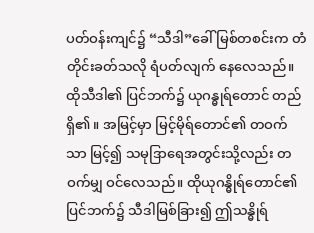ပတ်ဝန်းကျင်၌ “သီဒါ”ခေါ် မြစ်တစင်းက တံတိုင်းခတ်သလို ရံပတ်လျက် နေလေသည်။ ထိုသီဒါ၏ ပြင်ဘက်၌ ယုဂန္ဓုရ်တောင် တည်ရှိ၏။ အမြင့်မှာ မြင့်မိုရ်တောင်၏ တဝက်သာ မြင့်၍ သမုဒြာရေအတွင်းသို့လည်း တဝက်မျှ ဝင်လေသည်။ ထိုယုဂန္ဓိုရ်တောင်၏ ပြင်ဘက်၌ သီဒါမြစ်ခြား၍ ဤသန္ဓိုရ်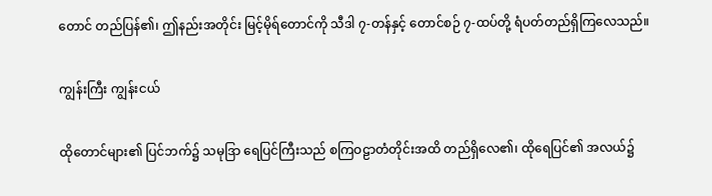တောင် တည်ပြန်၏၊ ဤနည်းအတိုင်း မြင့်မိုရ်တောင်ကို သီဒါ ၇-တန်နှင့် တောင်စဉ် ၇-ထပ်တို့ ရံပတ်တည်ရှိကြလေသည်။

ကျွန်းကြီး ကျွန်းငယ်

ထိုတောင်များ၏ ပြင်ဘက်၌ သမုဒြာ ရေပြင်ကြီးသည် စကြဝဠာတံတိုင်းအထိ တည်ရှိလေ၏၊ ထိုရေပြင်၏ အလယ်၌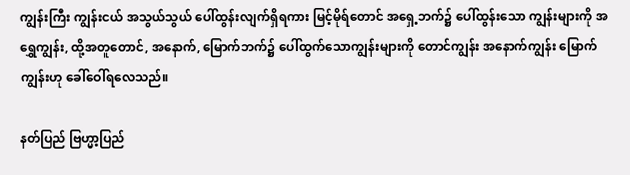ကျွန်းကြီး ကျွန်းငယ် အသွယ်သွယ် ပေါ်ထွန်းလျက်ရှိရကား မြင့်မိုရ်တောင် အရှေ့ဘက်၌ ပေါ်ထွန်းသော ကျွန်းများကို အရွှေကျွန်း, ထို့အတူတောင်, အနောက်, မြောက်ဘက်၌ ပေါ်ထွက်သောကျွန်းများကို တောင်ကျွန်း အနောက်ကျွန်း မြောက်ကျွန်းဟု ခေါ်ဝေါ်ရလေသည်။

နတ်ပြည် ဗြဟ္မာ့ပြည်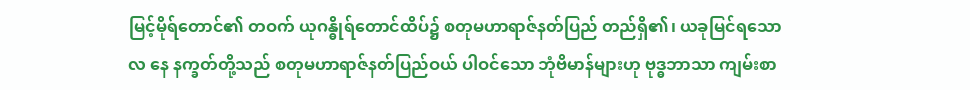မြင့်မိုရ်တောင်၏ တဝက် ယုဂန္ဓိုရ်တောင်ထိပ်၌ စတုမဟာရာဇ်နတ်ပြည် တည်ရှိ၏၊ ယခုမြင်ရသော လ နေ နက္ခတ်တို့သည် စတုမဟာရာဇ်နတ်ပြည်ဝယ် ပါဝင်သော ဘုံဗိမာန်များဟု ဗုဒ္ဓဘာသာ ကျမ်းစာ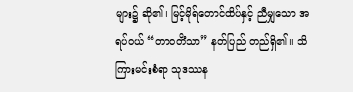များ၌ ဆို၏၊ မြင့်မိုရ်တောင်ထိပ်နှင့် ညီမျှသော အရပ်ဝယ် “တာဝတိံသာ” နတ်ပြည် တည်ရှိ၏။ သိကြားမင်းစံရာ သုဒဿန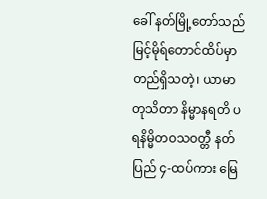ခေါ် နတ်မြို့တော်သည် မြင့်မိုရ်တောင်ထိပ်မှာ တည်ရှိသတဲ့၊ ယာမာ တုသိတာ နိမ္မာနရတိ ပရနိမ္မိတဝသဝတ္တီ နတ်ပြည် ၄-ထပ်ကား မြေ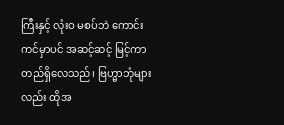ကြီးနှင့် လုံးဝ မစပ်ဘဲ ကောင်းကင်မှာပင် အဆင့်ဆင့် မြင့်ကာ တည်ရှိလေသည်၊ ဗြဟ္မာဘုံများလည်း ထိုအ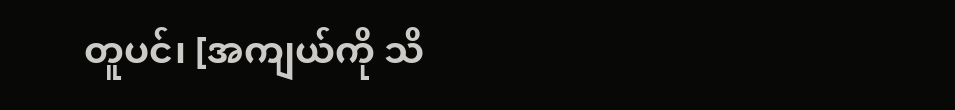တူပင်၊ [အကျယ်ကို သိ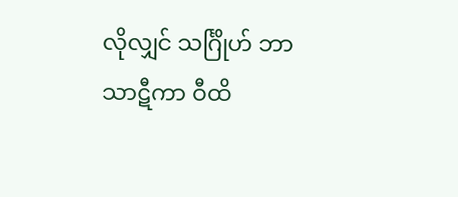လိုလျှင် သင်္ဂြိုဟ် ဘာသာဋီကာ ဝီထိ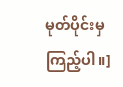မုတ်ပိုင်းမှ ကြည့်ပါ။]